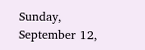Sunday, September 12,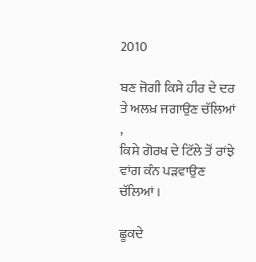2010

ਬਣ ਜੋਗੀ ਕਿਸੇ ਹੀਰ ਦੇ ਦਰ ਤੇ ਅਲਖ਼ ਜਗਾਉਣ ਚੱਲਿਆਂ ,
ਕਿਸੇ ਗੋਰਖ ਦੇ ਟਿੱਲੇ ਤੋਂ ਰਾਂਝੇ ਵਾਂਗ ਕੰਨ ਪੜਵਾਉਣ ਚੱਲਿਆਂ ।

ਛੂਕਦੇ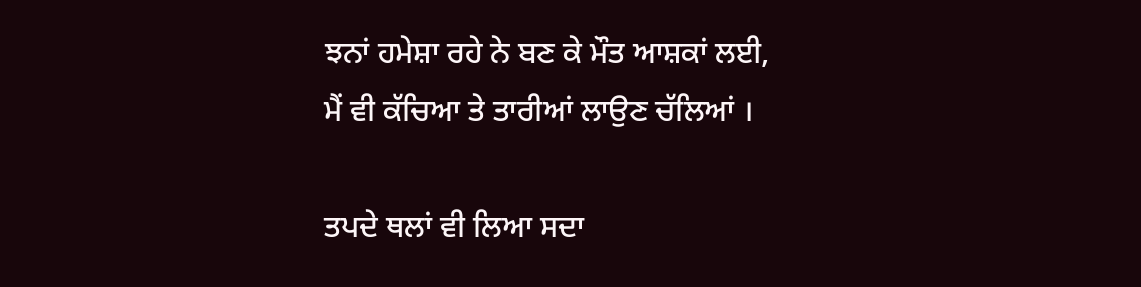ਝਨਾਂ ਹਮੇਸ਼ਾ ਰਹੇ ਨੇ ਬਣ ਕੇ ਮੌਤ ਆਸ਼ਕਾਂ ਲਈ,
ਮੈਂ ਵੀ ਕੱਚਿਆ ਤੇ ਤਾਰੀਆਂ ਲਾਉਣ ਚੱਲਿਆਂ ।

ਤਪਦੇ ਥਲਾਂ ਵੀ ਲਿਆ ਸਦਾ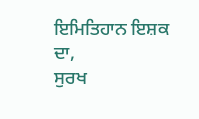ਇਮਿਤਿਹਾਨ ਇਸ਼ਕ ਦਾ,
ਸੁਰਖ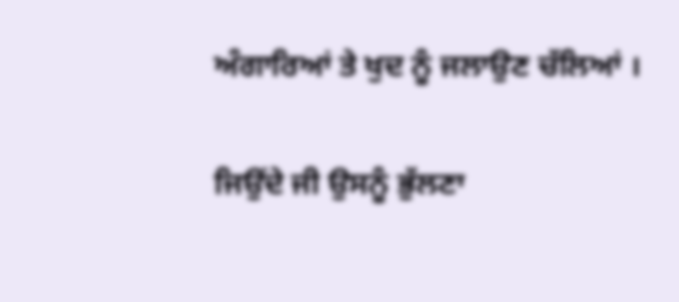ਅੰਗਾਰਿਆਂ ਤੇ ਖੁਦ ਨੂੰ ਜਲਾਉਣ ਚੱਲਿਆਂ ।

ਜਿਉਂਦੇ ਜੀ ਉਸਨੂੰ ਭੁੱਲਣਾ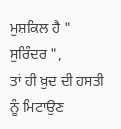ਮੁਸ਼ਕਿਲ ਹੈ " ਸੁਰਿੰਦਰ ",
ਤਾਂ ਹੀ ਖ਼ੁਦ ਦੀ ਹਸਤੀ ਨੂੰ ਮਿਟਾਉਣ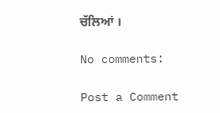ਚੱਲਿਆਂ ।

No comments:

Post a Comment